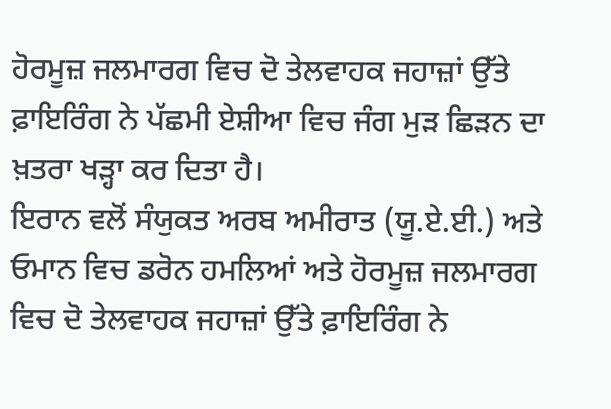ਹੋਰਮੂਜ਼ ਜਲਮਾਰਗ ਵਿਚ ਦੋ ਤੇਲਵਾਹਕ ਜਹਾਜ਼ਾਂ ਉੱਤੇ ਫ਼ਾਇਰਿੰਗ ਨੇ ਪੱਛਮੀ ਏਸ਼ੀਆ ਵਿਚ ਜੰਗ ਮੁੜ ਛਿੜਨ ਦਾ ਖ਼ਤਰਾ ਖੜ੍ਹਾ ਕਰ ਦਿਤਾ ਹੈ।
ਇਰਾਨ ਵਲੋਂ ਸੰਯੁਕਤ ਅਰਬ ਅਮੀਰਾਤ (ਯੂ.ਏ.ਈ.) ਅਤੇ ਓਮਾਨ ਵਿਚ ਡਰੋਨ ਹਮਲਿਆਂ ਅਤੇ ਹੋਰਮੂਜ਼ ਜਲਮਾਰਗ ਵਿਚ ਦੋ ਤੇਲਵਾਹਕ ਜਹਾਜ਼ਾਂ ਉੱਤੇ ਫ਼ਾਇਰਿੰਗ ਨੇ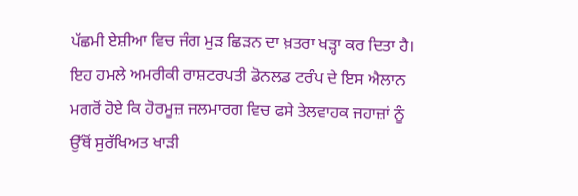ਪੱਛਮੀ ਏਸ਼ੀਆ ਵਿਚ ਜੰਗ ਮੁੜ ਛਿੜਨ ਦਾ ਖ਼ਤਰਾ ਖੜ੍ਹਾ ਕਰ ਦਿਤਾ ਹੈ। ਇਹ ਹਮਲੇ ਅਮਰੀਕੀ ਰਾਸ਼ਟਰਪਤੀ ਡੋਨਲਡ ਟਰੰਪ ਦੇ ਇਸ ਐਲਾਨ ਮਗਰੋਂ ਹੋਏ ਕਿ ਹੋਰਮੂਜ਼ ਜਲਮਾਰਗ ਵਿਚ ਫਸੇ ਤੇਲਵਾਹਕ ਜਹਾਜ਼ਾਂ ਨੂੰ ਉੱਥੋਂ ਸੁਰੱਖਿਅਤ ਖਾੜੀ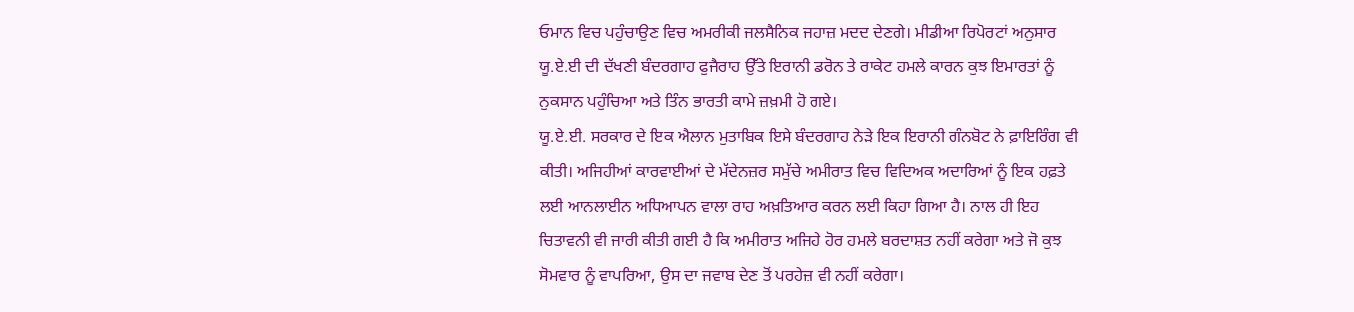ਓਮਾਨ ਵਿਚ ਪਹੁੰਚਾਉਣ ਵਿਚ ਅਮਰੀਕੀ ਜਲਸੈਨਿਕ ਜਹਾਜ਼ ਮਦਦ ਦੇਣਗੇ। ਮੀਡੀਆ ਰਿਪੋਰਟਾਂ ਅਨੁਸਾਰ ਯੂ.ਏ.ਈ ਦੀ ਦੱਖਣੀ ਬੰਦਰਗਾਹ ਫੁਜੈਰਾਹ ਉੱਤੇ ਇਰਾਨੀ ਡਰੋਨ ਤੇ ਰਾਕੇਟ ਹਮਲੇ ਕਾਰਨ ਕੁਝ ਇਮਾਰਤਾਂ ਨੂੰ ਨੁਕਸਾਨ ਪਹੁੰਚਿਆ ਅਤੇ ਤਿੰਨ ਭਾਰਤੀ ਕਾਮੇ ਜ਼ਖ਼ਮੀ ਹੋ ਗਏ।
ਯੂ.ਏ.ਈ. ਸਰਕਾਰ ਦੇ ਇਕ ਐਲਾਨ ਮੁਤਾਬਿਕ ਇਸੇ ਬੰਦਰਗਾਹ ਨੇੜੇ ਇਕ ਇਰਾਨੀ ਗੰਨਬੋਟ ਨੇ ਫ਼ਾਇਰਿੰਗ ਵੀ ਕੀਤੀ। ਅਜਿਹੀਆਂ ਕਾਰਵਾਈਆਂ ਦੇ ਮੱਦੇਨਜ਼ਰ ਸਮੁੱਚੇ ਅਮੀਰਾਤ ਵਿਚ ਵਿਦਿਅਕ ਅਦਾਰਿਆਂ ਨੂੰ ਇਕ ਹਫ਼ਤੇ ਲਈ ਆਨਲਾਈਨ ਅਧਿਆਪਨ ਵਾਲਾ ਰਾਹ ਅਖ਼ਤਿਆਰ ਕਰਨ ਲਈ ਕਿਹਾ ਗਿਆ ਹੈ। ਨਾਲ ਹੀ ਇਹ ਚਿਤਾਵਨੀ ਵੀ ਜਾਰੀ ਕੀਤੀ ਗਈ ਹੈ ਕਿ ਅਮੀਰਾਤ ਅਜਿਹੇ ਹੋਰ ਹਮਲੇ ਬਰਦਾਸ਼ਤ ਨਹੀਂ ਕਰੇਗਾ ਅਤੇ ਜੋ ਕੁਝ ਸੋਮਵਾਰ ਨੂੰ ਵਾਪਰਿਆ, ਉਸ ਦਾ ਜਵਾਬ ਦੇਣ ਤੋਂ ਪਰਹੇਜ਼ ਵੀ ਨਹੀਂ ਕਰੇਗਾ।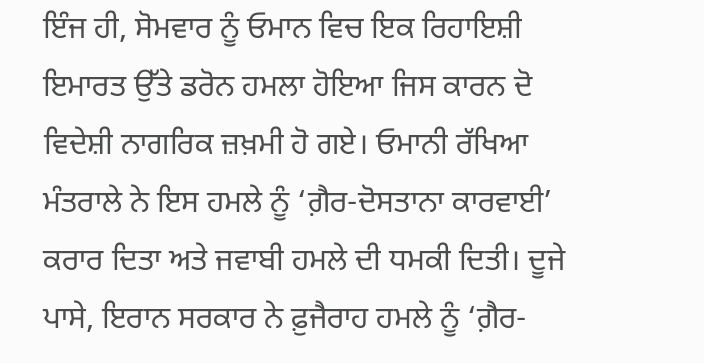ਇੰਜ ਹੀ, ਸੋਮਵਾਰ ਨੂੰ ਓਮਾਨ ਵਿਚ ਇਕ ਰਿਹਾਇਸ਼ੀ ਇਮਾਰਤ ਉੱਤੇ ਡਰੋਨ ਹਮਲਾ ਹੋਇਆ ਜਿਸ ਕਾਰਨ ਦੋ ਵਿਦੇਸ਼ੀ ਨਾਗਰਿਕ ਜ਼ਖ਼ਮੀ ਹੋ ਗਏ। ਓਮਾਨੀ ਰੱਖਿਆ ਮੰਤਰਾਲੇ ਨੇ ਇਸ ਹਮਲੇ ਨੂੰ ‘ਗ਼ੈਰ-ਦੋਸਤਾਨਾ ਕਾਰਵਾਈ’ ਕਰਾਰ ਦਿਤਾ ਅਤੇ ਜਵਾਬੀ ਹਮਲੇ ਦੀ ਧਮਕੀ ਦਿਤੀ। ਦੂਜੇ ਪਾਸੇ, ਇਰਾਨ ਸਰਕਾਰ ਨੇ ਫ਼ੁਜੈਰਾਹ ਹਮਲੇ ਨੂੰ ‘ਗ਼ੈਰ-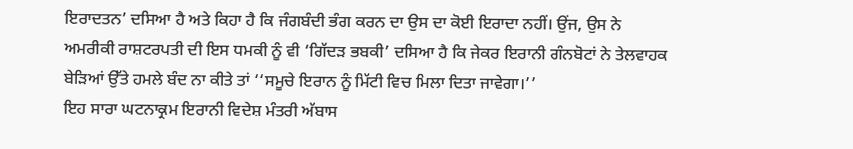ਇਰਾਦਤਨ’ ਦਸਿਆ ਹੈ ਅਤੇ ਕਿਹਾ ਹੈ ਕਿ ਜੰਗਬੰਦੀ ਭੰਗ ਕਰਨ ਦਾ ਉਸ ਦਾ ਕੋਈ ਇਰਾਦਾ ਨਹੀਂ। ਉਂਜ, ਉਸ ਨੇ ਅਮਰੀਕੀ ਰਾਸ਼ਟਰਪਤੀ ਦੀ ਇਸ ਧਮਕੀ ਨੂੰ ਵੀ ‘ਗਿੱਦੜ ਭਬਕੀ’ ਦਸਿਆ ਹੈ ਕਿ ਜੇਕਰ ਇਰਾਨੀ ਗੰਨਬੋਟਾਂ ਨੇ ਤੇਲਵਾਹਕ ਬੇੜਿਆਂ ਉੱਤੇ ਹਮਲੇ ਬੰਦ ਨਾ ਕੀਤੇ ਤਾਂ ‘‘ਸਮੂਚੇ ਇਰਾਨ ਨੂੰ ਮਿੱਟੀ ਵਿਚ ਮਿਲਾ ਦਿਤਾ ਜਾਵੇਗਾ।’’
ਇਹ ਸਾਰਾ ਘਟਨਾਕ੍ਰਮ ਇਰਾਨੀ ਵਿਦੇਸ਼ ਮੰਤਰੀ ਅੱਬਾਸ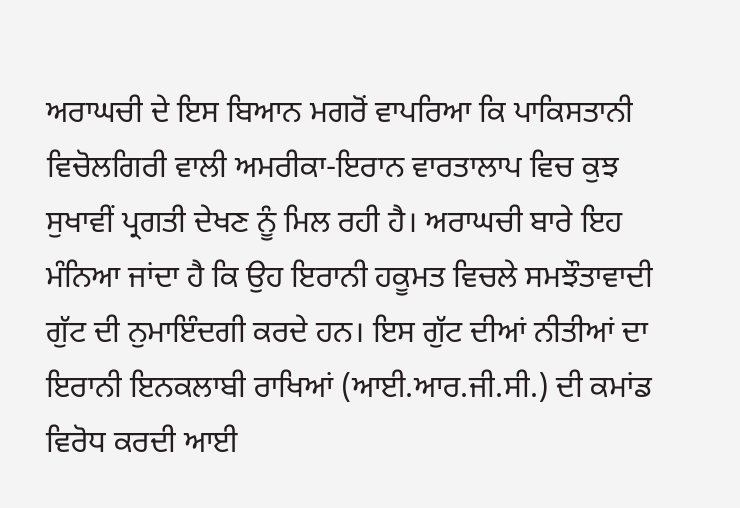ਅਰਾਘਚੀ ਦੇ ਇਸ ਬਿਆਨ ਮਗਰੋਂ ਵਾਪਰਿਆ ਕਿ ਪਾਕਿਸਤਾਨੀ ਵਿਚੋਲਗਿਰੀ ਵਾਲੀ ਅਮਰੀਕਾ-ਇਰਾਨ ਵਾਰਤਾਲਾਪ ਵਿਚ ਕੁਝ ਸੁਖਾਵੀਂ ਪ੍ਰਗਤੀ ਦੇਖਣ ਨੂੰ ਮਿਲ ਰਹੀ ਹੈ। ਅਰਾਘਚੀ ਬਾਰੇ ਇਹ ਮੰਨਿਆ ਜਾਂਦਾ ਹੈ ਕਿ ਉਹ ਇਰਾਨੀ ਹਕੂਮਤ ਵਿਚਲੇ ਸਮਝੌਤਾਵਾਦੀ ਗੁੱਟ ਦੀ ਨੁਮਾਇੰਦਗੀ ਕਰਦੇ ਹਨ। ਇਸ ਗੁੱਟ ਦੀਆਂ ਨੀਤੀਆਂ ਦਾ ਇਰਾਨੀ ਇਨਕਲਾਬੀ ਰਾਖਿਆਂ (ਆਈ.ਆਰ.ਜੀ.ਸੀ.) ਦੀ ਕਮਾਂਡ ਵਿਰੋਧ ਕਰਦੀ ਆਈ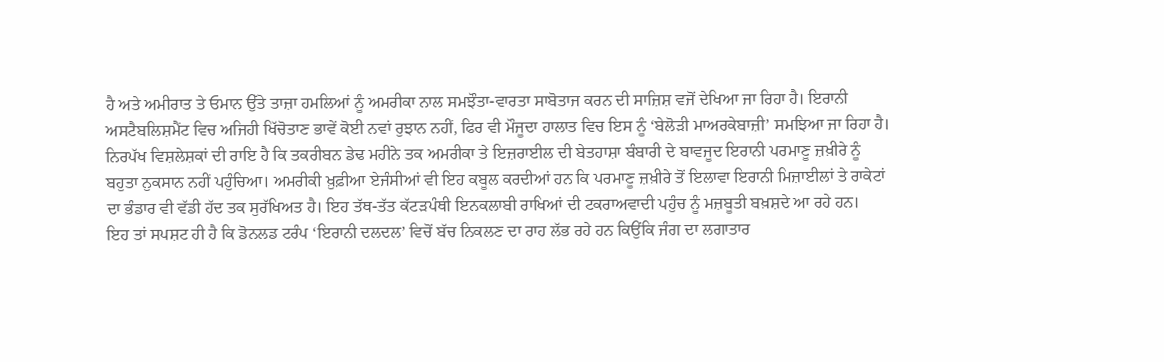ਹੈ ਅਤੇ ਅਮੀਰਾਤ ਤੇ ਓਮਾਨ ਉੱਤੇ ਤਾਜ਼ਾ ਹਮਲਿਆਂ ਨੂੰ ਅਮਰੀਕਾ ਨਾਲ ਸਮਝੌਤਾ-ਵਾਰਤਾ ਸਾਬੋਤਾਜ ਕਰਨ ਦੀ ਸਾਜ਼ਿਸ਼ ਵਜੋਂ ਦੇਖਿਆ ਜਾ ਰਿਹਾ ਹੈ। ਇਰਾਨੀ ਅਸਟੈਬਲਿਸ਼ਮੈਂਟ ਵਿਚ ਅਜਿਹੀ ਖਿੱਚੋਤਾਣ ਭਾਵੇਂ ਕੋਈ ਨਵਾਂ ਰੁਝਾਨ ਨਹੀਂ, ਫਿਰ ਵੀ ਮੌਜੂਦਾ ਹਾਲਾਤ ਵਿਚ ਇਸ ਨੂੰ ‘ਬੇਲੋੜੀ ਮਾਅਰਕੇਬਾਜ਼ੀ’ ਸਮਝਿਆ ਜਾ ਰਿਹਾ ਹੈ।
ਨਿਰਪੱਖ ਵਿਸ਼ਲੇਸ਼ਕਾਂ ਦੀ ਰਾਇ ਹੈ ਕਿ ਤਕਰੀਬਨ ਡੇਢ ਮਹੀਨੇ ਤਕ ਅਮਰੀਕਾ ਤੇ ਇਜ਼ਰਾਈਲ ਦੀ ਬੇਤਹਾਸ਼ਾ ਬੰਬਾਰੀ ਦੇ ਬਾਵਜੂਦ ਇਰਾਨੀ ਪਰਮਾਣੂ ਜ਼ਖ਼ੀਰੇ ਨੂੰ ਬਹੁਤਾ ਨੁਕਸਾਨ ਨਹੀਂ ਪਹੁੰਚਿਆ। ਅਮਰੀਕੀ ਖ਼ੁਫ਼ੀਆ ਏਜੰਸੀਆਂ ਵੀ ਇਹ ਕਬੂਲ ਕਰਦੀਆਂ ਹਨ ਕਿ ਪਰਮਾਣੂ ਜ਼ਖ਼ੀਰੇ ਤੋਂ ਇਲਾਵਾ ਇਰਾਨੀ ਮਿਜ਼ਾਈਲਾਂ ਤੇ ਰਾਕੇਟਾਂ ਦਾ ਭੰਡਾਰ ਵੀ ਵੱਡੀ ਹੱਦ ਤਕ ਸੁਰੱਖਿਅਤ ਹੈ। ਇਹ ਤੱਥ-ਤੱਤ ਕੱਟੜਪੰਥੀ ਇਨਕਲਾਬੀ ਰਾਖਿਆਂ ਦੀ ਟਕਰਾਅਵਾਦੀ ਪਹੁੰਚ ਨੂੰ ਮਜ਼ਬੂਤੀ ਬਖ਼ਸ਼ਦੇ ਆ ਰਹੇ ਹਨ।
ਇਹ ਤਾਂ ਸਪਸ਼ਟ ਹੀ ਹੈ ਕਿ ਡੋਨਲਡ ਟਰੰਪ ‘ਇਰਾਨੀ ਦਲਦਲ’ ਵਿਚੋਂ ਬੱਚ ਨਿਕਲਣ ਦਾ ਰਾਹ ਲੱਭ ਰਹੇ ਹਨ ਕਿਉਂਕਿ ਜੰਗ ਦਾ ਲਗਾਤਾਰ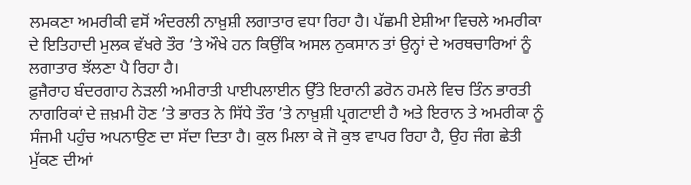ਲਮਕਣਾ ਅਮਰੀਕੀ ਵਸੋਂ ਅੰਦਰਲੀ ਨਾਖ਼ੁਸ਼ੀ ਲਗਾਤਾਰ ਵਧਾ ਰਿਹਾ ਹੈ। ਪੱਛਮੀ ਏਸ਼ੀਆ ਵਿਚਲੇ ਅਮਰੀਕਾ ਦੇ ਇਤਿਹਾਦੀ ਮੁਲਕ ਵੱਖਰੇ ਤੌਰ ’ਤੇ ਔਖੇ ਹਨ ਕਿਉਂਕਿ ਅਸਲ ਨੁਕਸਾਨ ਤਾਂ ਉਨ੍ਹਾਂ ਦੇ ਅਰਥਚਾਰਿਆਂ ਨੂੰ ਲਗਾਤਾਰ ਝੱਲਣਾ ਪੈ ਰਿਹਾ ਹੈ।
ਫ਼ੁਜੈਰਾਹ ਬੰਦਰਗਾਹ ਨੇੜਲੀ ਅਮੀਰਾਤੀ ਪਾਈਪਲਾਈਨ ਉੱਤੇ ਇਰਾਨੀ ਡਰੋਨ ਹਮਲੇ ਵਿਚ ਤਿੰਨ ਭਾਰਤੀ ਨਾਗਰਿਕਾਂ ਦੇ ਜ਼ਖ਼ਮੀ ਹੋਣ ’ਤੇ ਭਾਰਤ ਨੇ ਸਿੱਧੇ ਤੌਰ ’ਤੇ ਨਾਖ਼ੁਸ਼ੀ ਪ੍ਰਗਟਾਈ ਹੈ ਅਤੇ ਇਰਾਨ ਤੇ ਅਮਰੀਕਾ ਨੂੰ ਸੰਜਮੀ ਪਹੁੰਚ ਅਪਨਾਉਣ ਦਾ ਸੱਦਾ ਦਿਤਾ ਹੈ। ਕੁਲ ਮਿਲਾ ਕੇ ਜੋ ਕੁਝ ਵਾਪਰ ਰਿਹਾ ਹੈ, ਉਹ ਜੰਗ ਛੇਤੀ ਮੁੱਕਣ ਦੀਆਂ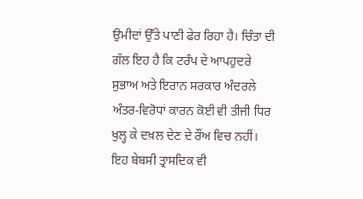ਉਮੀਦਾਂ ਉੱਤੇ ਪਾਣੀ ਫੇਰ ਰਿਹਾ ਹੈ। ਚਿੰਤਾ ਦੀ ਗੱਲ ਇਹ ਹੈ ਕਿ ਟਰੰਪ ਦੇ ਆਪਹੁਦਰੇ ਸੁਭਾਅ ਅਤੇ ਇਰਾਨ ਸਰਕਾਰ ਅੰਦਰਲੇ ਅੰਤਰ-ਵਿਰੋਧਾਂ ਕਾਰਨ ਕੋਈ ਵੀ ਤੀਜੀ ਧਿਰ ਖੁਲ੍ਹ ਕੇ ਦਖ਼ਲ ਦੇਣ ਦੇ ਰੌਂਅ ਵਿਚ ਨਹੀਂ। ਇਹ ਬੇਬਸੀ ਤ੍ਰਾਸਦਿਕ ਵੀ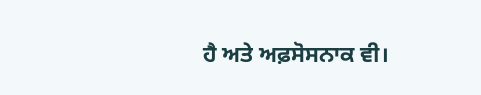ਹੈ ਅਤੇ ਅਫ਼ਸੋਸਨਾਕ ਵੀ।